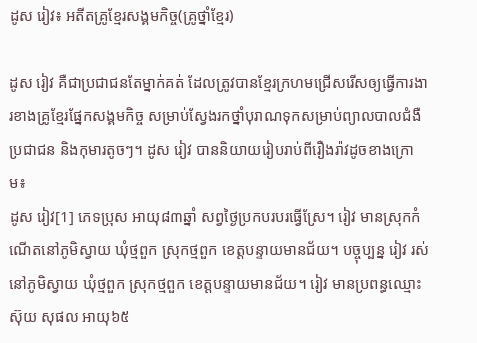ដូស រៀវ៖ អតីតគ្រូខ្មែរសង្គមកិច្ច(គ្រូថ្នាំខ្មែរ)

ដូស រៀវ គឺជាប្រជាជនតែម្នាក់គត់ ដែលត្រូវបានខ្មែរក្រហមជ្រើសរើសឲ្យធ្វើការងារខាងគ្រូខ្មែរផ្នែកសង្គមកិច្ច សម្រាប់ស្វែងរកថ្នាំបុរាណទុកសម្រាប់ព្យាលបាលជំងឺប្រជាជន និងកុមារតូចៗ។ ដូស រៀវ បាននិយាយរៀបរាប់ពីរឿងរ៉ាវដូចខាងក្រោម៖
ដូស រៀវ[1] ភេទប្រុស អាយុ៨៣ឆ្នាំ សព្វថ្ងៃប្រកបរបរធ្វើស្រែ។ រៀវ មានស្រុកកំណើតនៅភូមិស្វាយ ឃុំថ្មពួក ស្រុកថ្មពួក ខេត្តបន្ទាយមានជ័យ។ បច្ចុប្បន្ន រៀវ រស់នៅភូមិស្វាយ ឃុំថ្មពួក ស្រុកថ្មពួក ខេត្តបន្ទាយមានជ័យ។ រៀវ មានប្រពន្ធឈ្មោះ ស៊ុយ សុផល អាយុ៦៥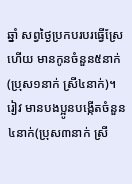ឆ្នាំ សព្វថ្ងៃប្រកបរបរធ្វើស្រែ ហើយ មានកូនចំនួន៥នាក់ (ប្រុស១នាក់ ស្រី៤នាក់)។ រៀវ មានបងប្អូនបង្កើតចំនួន៤នាក់(ប្រុស៣នាក់ ស្រី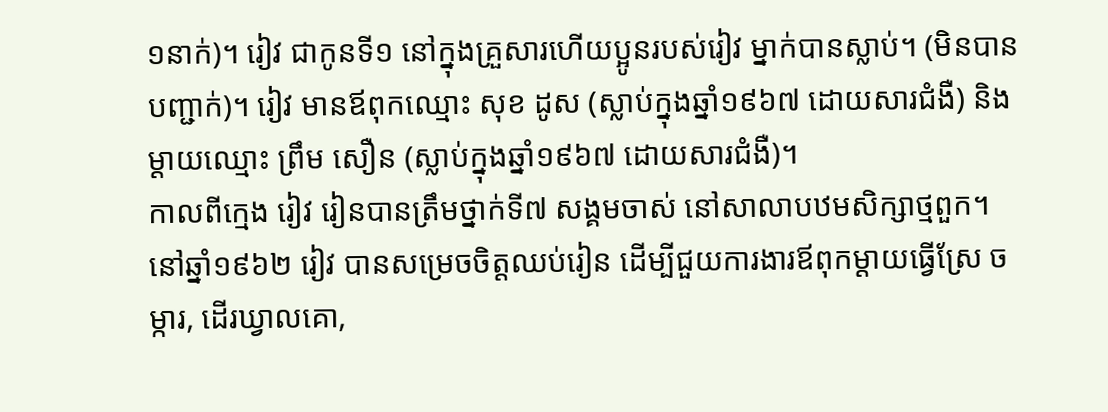១នាក់)។ រៀវ ជាកូនទី១ នៅក្នុងគ្រួសារហើយប្អូនរបស់រៀវ ម្នាក់បានស្លាប់។ (មិនបានបញ្ជាក់)។ រៀវ មានឪពុកឈ្មោះ សុខ ដូស (ស្លាប់ក្នុងឆ្នាំ១៩៦៧ ដោយសារជំងឺ) និងម្ដាយឈ្មោះ ព្រឹម សឿន (ស្លាប់ក្នុងឆ្នាំ១៩៦៧ ដោយសារជំងឺ)។
កាលពីក្មេង រៀវ រៀនបានត្រឹមថ្នាក់ទី៧ សង្គមចាស់ នៅសាលាបឋមសិក្សាថ្មពួក។ នៅឆ្នាំ១៩៦២ រៀវ បានសម្រេចចិត្តឈប់រៀន ដើម្បីជួយការងារឪពុកម្ដាយធ្វើស្រែ ចម្ការ, ដើរឃ្វាលគោ,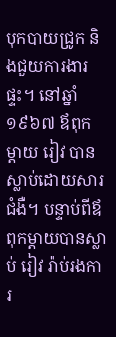បុកបាយជ្រូក និងជួយការងារផ្ទះ។ នៅឆ្នាំ១៩៦៧ ឪពុកម្ដាយ រៀវ បានស្លាប់ដោយសារជំងឺ។ បន្ទាប់ពីឪពុកម្ដាយបានស្លាប់ រៀវ រ៉ាប់រងការ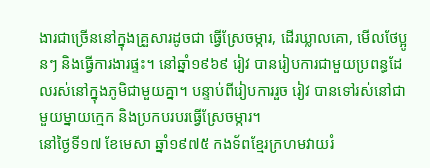ងារជាច្រើននៅក្នុងគ្រួសារដូចជា ធ្វើស្រែចម្ការ, ដើរឃ្លាលគោ, មើលថែប្អូនៗ និងធ្វើការងារផ្ទះ។ នៅឆ្នាំ១៩៦៩ រៀវ បានរៀបការជាមួយប្រពន្ធដែលរស់នៅក្នុងភូមិជាមួយគ្នា។ បន្ទាប់ពីរៀបការរួច រៀវ បានទៅរស់នៅជាមួយម្នាយក្មេក និងប្រកបរបរធ្វើស្រែចម្ការ។
នៅថ្ងៃទី១៧ ខែមេសា ឆ្នាំ១៩៧៥ កងទ័ពខ្មែរក្រហមវាយរំ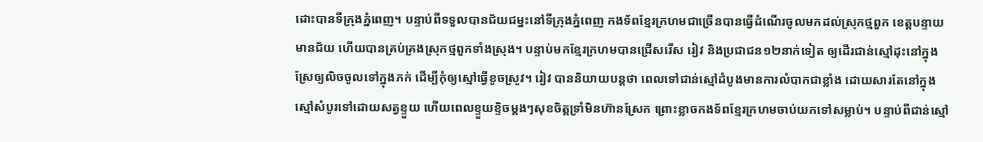ដោះបានទីក្រុងភ្នំពេញ។ បន្ទាប់ពីទទួលបានជ័យជម្នះនៅទីក្រុងភ្នំពេញ កងទ័ពខ្មែរក្រហមជាច្រើនបានធ្វើដំណើរចូលមកដល់ស្រុកថ្មពួក ខេត្តបន្ទាយមានជ័យ ហើយបានគ្រប់គ្រងស្រុកថ្មពួកទាំងស្រុង។ បន្ទាប់មកខ្មែរក្រហមបានជ្រើសរើស រៀវ និងប្រជាជន១២នាក់ទៀត ឲ្យដើរជាន់ស្មៅដុះនៅក្នុងស្រែឲ្យលិចចូលទៅក្នុងភក់ ដើម្បីកុំឲ្យស្មៅធ្វើខូចស្រូវ។ រៀវ បាននិយាយបន្តថា ពេលទៅជាន់ស្មៅដំបូងមានការលំបាកជាខ្លាំង ដោយសារតែនៅក្នុងស្មៅសំបូរទៅដោយសត្វខ្ទួយ ហើយពេលខ្ទួយខ្ទិចម្ដងៗសុខចិត្តទ្រាំមិនហ៊ានស្រែក ព្រោះខ្លាចកងទ័ពខ្មែរក្រហមចាប់យកទៅសម្លាប់។ បន្ទាប់ពីជាន់ស្មៅ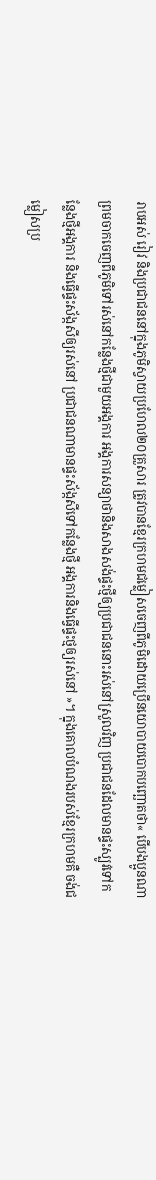រាបអស់ រៀវ និងប្រជាជននៅក្នុងភូមិស្វាយប្រហែល២០គ្រួសារ ត្រូវបានខ្មែរក្រហមជម្លៀសចេញពីភូមិដោយប្រើនយោបាយបោកបញ្ឆោតថា« បើបងប្អូនណាព្រមចាកចេញពីភូមិទៅរស់នៅកន្លែងថ្មីជាមួយអង្គការ អង្គការសន្យាថានិងសាងសង់ផ្ទះថ្មីឲ្យប្រជាជននោះរស់នៅស្រួលវិញ ប្រជាជនដែលមានផ្ទះស្បូវទៅកន្លែងថ្មីអង្គការ និងធ្វើផ្ទះស័ង្កសីឲ្យរស់នៅ ប្រជាជនណាមានផ្ទះស័ង្កសីទៅកន្លែងថ្មី អង្គការនិងធ្វើផ្ទះថ្មឲ្យរស់នៅ »។ ក្នុងគោលបំណងរបស់ខ្មែរក្រហមគឺ ចង់ជម្លៀសប្រ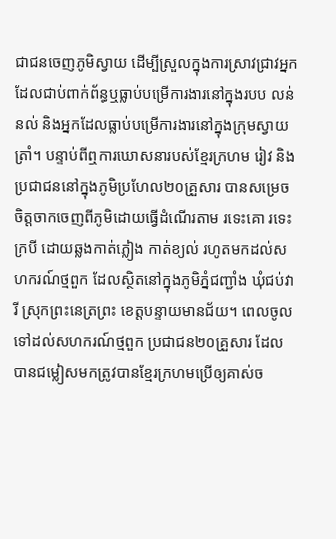ជាជនចេញភូមិស្វាយ ដើម្បីស្រួលក្នុងការស្រាវជ្រាវអ្នកដែលជាប់ពាក់ព័ន្ធឬធ្លាប់បម្រើការងារនៅក្នុងរបប លន់ នល់ និងអ្នកដែលធ្លាប់បម្រើការងារនៅក្នុងក្រុមស្វាយត្រាំ។ បន្ទាប់ពីឮការឃោសនារបស់ខ្មែរក្រហម រៀវ និងប្រជាជននៅក្នុងភូមិប្រហែល២០គ្រួសារ បានសម្រេចចិត្តចាកចេញពីភូមិដោយធ្វើដំណើរតាម រទេះគោ រទេះក្របី ដោយឆ្លងកាត់ភ្លៀង កាត់ខ្យល់ រហូតមកដល់សហករណ៍ថ្មពួក ដែលស្ថិតនៅក្នុងភូមិភ្នំជញ្ជាំង ឃុំជប់វារី ស្រុកព្រះនេត្រព្រះ ខេត្តបន្ទាយមានជ័យ។ ពេលចូលទៅដល់សហករណ៍ថ្មពួក ប្រជាជន២០គ្រួសារ ដែលបានជម្លៀសមកត្រូវបានខ្មែរក្រហមប្រើឲ្យគាស់ច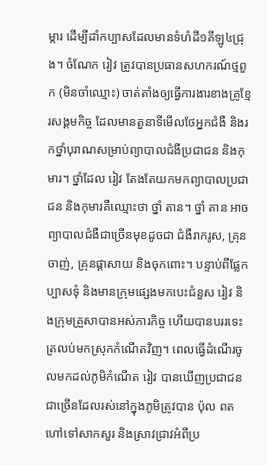ម្ការ ដើម្បីដាំកប្បាសដែលមានទំហំដី១គីឡូ៤ជ្រុង។ ចំណែក រៀវ ត្រូវបានប្រធានសហករណ៍ថ្មពួក (មិនចាំឈ្មោះ) ចាត់តាំងឲ្យធ្វើការងារខាងគ្រូខ្មែរសង្គមកិច្ច ដែលមានតួនាទីមើលថែអ្នកជំងឺ និងរកថ្នាំបុរាណសម្រាប់ព្យាបាលជំងឺប្រជាជន និងកុមារ។ ថ្នាំដែល រៀវ តែងតែយកមកព្យាបាលប្រជាជន និងកុមារគឺឈ្មោះថា ថ្នាំ តាន។ ថ្នាំ តាន អាចព្យាបាលជំងឺជាច្រើនមុខដូចជា ជំងឺរាករូស, គ្រុនចាញ់, គ្រុនផ្ដាសាយ និងចុកពោះ។ បន្ទាប់ពីផ្លែកប្បាសទុំ និងមានក្រុមផ្សេងមកបេះជំនួស រៀវ និងក្រុមគ្រួសាបានអស់ភារកិច្ច ហើយបានបររទេះត្រលប់មកស្រុកកំណើតវិញ។ ពេលធ្វើដំណើរចូលមកដល់ភូមិកំណើត រៀវ បានឃើញប្រជាជនជាច្រើនដែលរស់នៅក្នុងភូមិត្រូវបាន ប៉ុល ពត ហៅទៅសាកសួរ និងស្រាវជ្រាវអំពីប្រ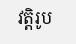វត្តិរូប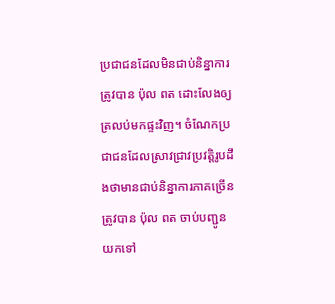ប្រជាជនដែលមិនជាប់និន្នាការត្រូវបាន ប៉ុល ពត ដោះលែងឲ្យត្រលប់មកផ្ទះវិញ។ ចំណែកប្រជាជនដែលស្រាវជ្រាវប្រវត្តិរូបដឹងថាមានជាប់និន្នាការភាគច្រើនត្រូវបាន ប៉ុល ពត ចាប់បញ្ជូនយកទៅ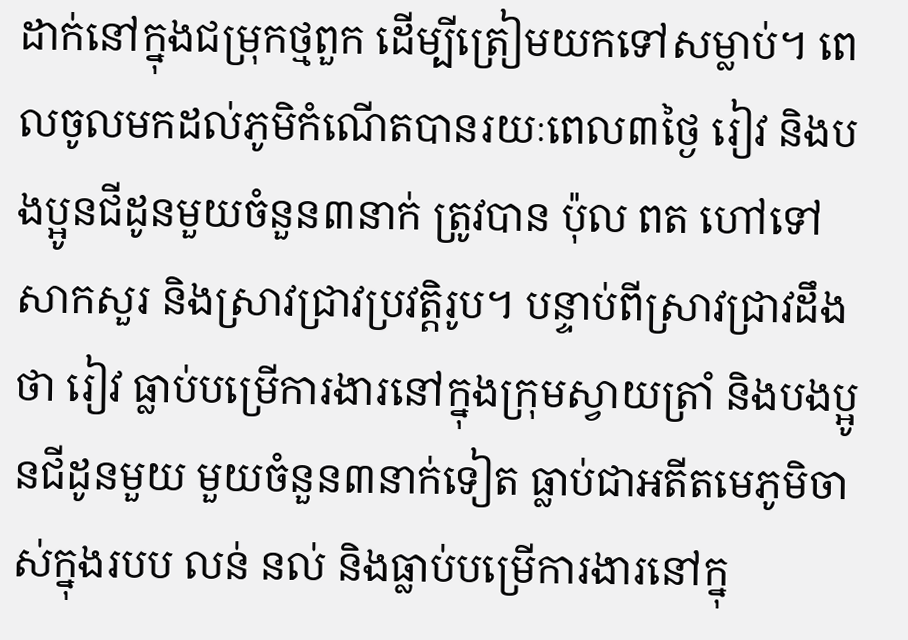ដាក់នៅក្នុងជម្រុកថ្មពួក ដើម្បីត្រៀមយកទៅសម្លាប់។ ពេលចូលមកដល់ភូមិកំណើតបានរយៈពេល៣ថ្ងៃ រៀវ និងបងប្អូនជីដូនមួយចំនួន៣នាក់ ត្រូវបាន ប៉ុល ពត ហៅទៅសាកសួរ និងស្រាវជ្រាវប្រវត្តិរូប។ បន្ទាប់ពីស្រាវជ្រាវដឹងថា រៀវ ធ្លាប់បម្រើការងារនៅក្នុងក្រុមស្វាយត្រាំ និងបងប្អូនជីដូនមួយ មួយចំនួន៣នាក់ទៀត ធ្លាប់ជាអតីតមេភូមិចាស់ក្នុងរបប លន់ នល់ និងធ្លាប់បម្រើការងារនៅក្នុ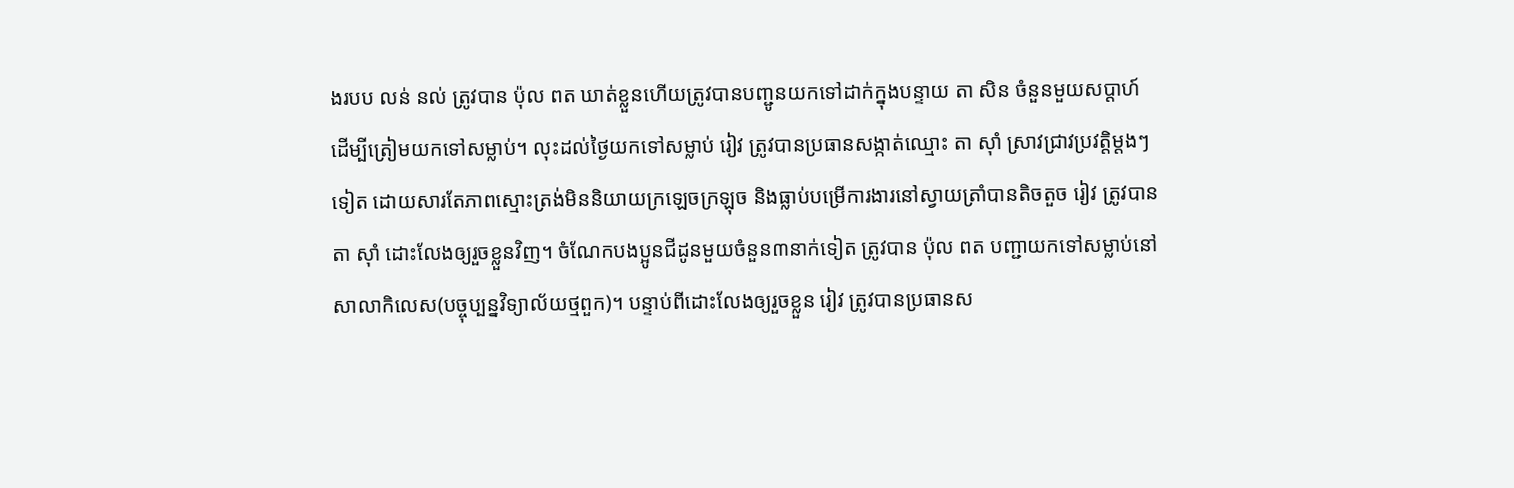ងរបប លន់ នល់ ត្រូវបាន ប៉ុល ពត ឃាត់ខ្លួនហើយត្រូវបានបញ្ជូនយកទៅដាក់ក្នុងបន្ទាយ តា សិន ចំនួនមួយសប្តាហ៍ ដើម្បីត្រៀមយកទៅសម្លាប់។ លុះដល់ថ្ងៃយកទៅសម្លាប់ រៀវ ត្រូវបានប្រធានសង្កាត់ឈ្មោះ តា ស៊ាំ ស្រាវជ្រាវប្រវត្តិម្ដងៗទៀត ដោយសារតែភាពស្មោះត្រង់មិននិយាយក្រឡេចក្រឡុច និងធ្លាប់បម្រើការងារនៅស្វាយត្រាំបានតិចតួច រៀវ ត្រូវបាន តា ស៊ាំ ដោះលែងឲ្យរួចខ្លួនវិញ។ ចំណែកបងប្អូនជីដូនមួយចំនួន៣នាក់ទៀត ត្រូវបាន ប៉ុល ពត បញ្ជាយកទៅសម្លាប់នៅសាលាកិលេស(បច្ចុប្បន្នវិទ្យាល័យថ្មពួក)។ បន្ទាប់ពីដោះលែងឲ្យរួចខ្លួន រៀវ ត្រូវបានប្រធានស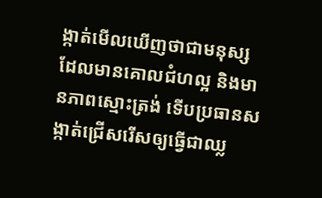ង្កាត់មើលឃើញថាជាមនុស្សដែលមានគោលជំហល្អ និងមានភាពស្មោះត្រង់ ទើបប្រធានសង្កាត់ជ្រើសរើសឲ្យធ្វើជាឈ្ល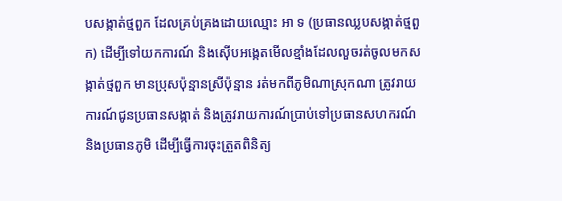បសង្កាត់ថ្មពួក ដែលគ្រប់គ្រងដោយឈ្មោះ អា ទ (ប្រធានឈ្លបសង្កាត់ថ្មពួក) ដើម្បីទៅយកការណ៍ និងស៊ើបអង្កេតមើលខ្មាំងដែលលួចរត់ចូលមកសង្កាត់ថ្មពួក មានប្រុសប៉ុន្មានស្រីប៉ុន្មាន រត់មកពីភូមិណាស្រុកណា ត្រូវរាយការណ៍ជូនប្រធានសង្កាត់ និងត្រូវរាយការណ៍ប្រាប់ទៅប្រធានសហករណ៍ និងប្រធានភូមិ ដើម្បីធ្វើការចុះត្រួតពិនិត្យ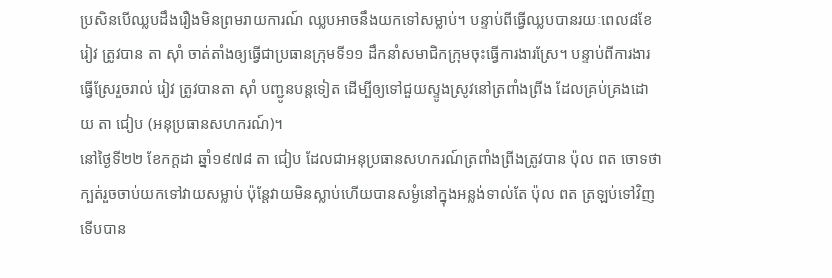ប្រសិនបើឈ្លបដឹងរឿងមិនព្រមរាយការណ៍ ឈ្លបអាចនឹងយកទៅសម្លាប់។ បន្ទាប់ពីធ្វើឈ្លបបានរយៈពេល៨ខែ រៀវ ត្រូវបាន តា ស៊ាំ ចាត់តាំងឲ្យធ្វើជាប្រធានក្រុមទី១១ ដឹកនាំសមាជិកក្រុមចុះធ្វើការងារស្រែ។ បន្ទាប់ពីការងារធ្វើស្រែរួចរាល់ រៀវ ត្រូវបានតា ស៊ាំ បញ្ជូនបន្តទៀត ដើម្បីឲ្យទៅជួយស្ទូងស្រូវនៅត្រពាំងព្រីង ដែលគ្រប់គ្រងដោយ តា ជៀប (អនុប្រធានសហករណ៍)។
នៅថ្ងៃទី២២ ខែកក្ដដា ឆ្នាំ១៩៧៨ តា ជៀប ដែលជាអនុប្រធានសហករណ៍ត្រពាំងព្រីងត្រូវបាន ប៉ុល ពត ចោទថាក្បត់រួចចាប់យកទៅវាយសម្លាប់ ប៉ុន្តែវាយមិនស្លាប់ហើយបានសម្ងំនៅក្នុងអន្លង់ទាល់តែ ប៉ុល ពត ត្រឡប់ទៅវិញ ទើបបាន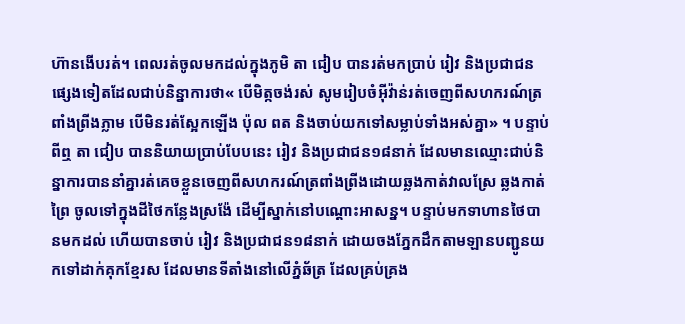ហ៊ានងើបរត់។ ពេលរត់ចូលមកដល់ក្នុងភូមិ តា ជៀប បានរត់មកប្រាប់ រៀវ និងប្រជាជនផ្សេងទៀតដែលជាប់និន្នាការថា« បើមិត្កចង់រស់ សូមរៀបចំអ៊ីវ៉ាន់រត់ចេញពីសហករណ៍ត្រពាំងព្រីងភ្លាម បើមិនរត់ស្អែកឡើង ប៉ុល ពត និងចាប់យកទៅសម្លាប់ទាំងអស់គ្នា» ។ បន្ទាប់ពីឮ តា ជៀប បាននិយាយប្រាប់បែបនេះ រៀវ និងប្រជាជន១៨នាក់ ដែលមានឈ្មោះជាប់និន្នាការបាននាំគ្នារត់គេចខ្លួនចេញពីសហករណ៍ត្រពាំងព្រីងដោយឆ្លងកាត់វាលស្រែ ឆ្លងកាត់ព្រៃ ចូលទៅក្នុងដីថៃកន្លែងស្រង៉ែ ដើម្បីស្នាក់នៅបណ្ដោះអាសន្ន។ បន្ទាប់មកទាហានថៃបានមកដល់ ហើយបានចាប់ រៀវ និងប្រជាជន១៨នាក់ ដោយចងភ្នែកដឹកតាមឡានបញ្ជូនយកទៅដាក់គុកខ្មែរស ដែលមានទីតាំងនៅលើភ្នំឆ័ត្រ ដែលគ្រប់គ្រង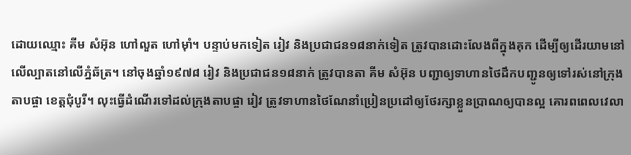ដោយឈ្មោះ គីម សំអ៊ុន ហៅលួត ហៅម៉ាំ។ បន្ទាប់មកទៀត រៀវ និងប្រជាជន១៨នាក់ទៀត ត្រូវបានដោះលែងពីក្នុងគុក ដើម្បីឲ្យដើរយាមនៅលើល្បាតនៅលើភ្នំឆ័ត្រ។ នៅចុងឆ្នាំ១៩៧៨ រៀវ និងប្រជាជន១៨នាក់ ត្រូវបានតា គីម សំអ៊ុន បញ្ជាឲ្យទាហានថៃដឹកបញ្ជូនឲ្យទៅរស់នៅក្រុងតាបផ្ចា ខេត្តជុំបូរី។ លុះធ្វើដំណើរទៅដល់ក្រុងតាបផ្ចា រៀវ ត្រូវទាហានថៃណែនាំប្រៀនប្រដៅឲ្យថែរក្សាខ្លួនប្រាណឲ្យបានល្អ គោរពពេលវេលា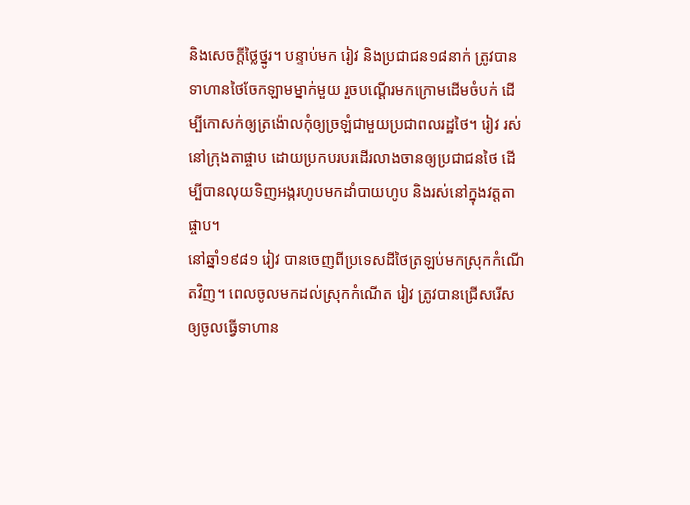និងសេចក្ដីថ្លៃថ្នូរ។ បន្ទាប់មក រៀវ និងប្រជាជន១៨នាក់ ត្រូវបានទាហានថៃចែកឡាមម្នាក់មួយ រួចបណ្ដើរមកក្រោមដើមចំបក់ ដើម្បីកោសក់ឲ្យត្រង៉ោលកុំឲ្យច្រឡំជាមួយប្រជាពលរដ្ឋថៃ។ រៀវ រស់នៅក្រុងតាផ្ចាប ដោយប្រកបរបរដើរលាងចានឲ្យប្រជាជនថៃ ដើម្បីបានលុយទិញអង្ករហូបមកដាំបាយហូប និងរស់នៅក្នុងវត្តតាផ្ចាប។
នៅឆ្នាំ១៩៨១ រៀវ បានចេញពីប្រទេសដីថៃត្រឡប់មកស្រុកកំណើតវិញ។ ពេលចូលមកដល់ស្រុកកំណើត រៀវ ត្រូវបានជ្រើសរើសឲ្យចូលធ្វើទាហាន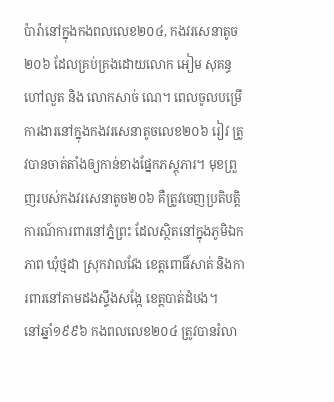ប៉ារ៉ានៅក្នុងកងពលលេខ២០៤, កងវរសេនាតូច ២០៦ ដែលគ្រប់គ្រងដោយលោក អៀម សុគន្ធ ហៅលួត និង លោកសាច់ ណេ។ ពេលចូលបម្រើការងារនៅក្នុងកងវរសេនាតូចលេខ២០៦ រៀវ ត្រូវបានចាត់តាំងឲ្យកាន់ខាងផ្នែកភស្តុភារ។ មុខព្រួញរបស់កងវរសេនាតូច២០៦ គឺត្រូវចេញប្រតិបត្តិការណ៍ការពារនៅភ្នំព្រះ ដែលស្ថិតនៅក្នុងភូមិឯកភាព ឃុំថ្មដា ស្រុកវាលវែង ខេត្តពោធិ៍សាត់ និងការពារនៅតាមដងស្ទឹងសង្កែ ខេត្តបាត់ដំបង។
នៅឆ្នាំ១៩៩៦ កងពលលេខ២០៤ ត្រូវបានរំលា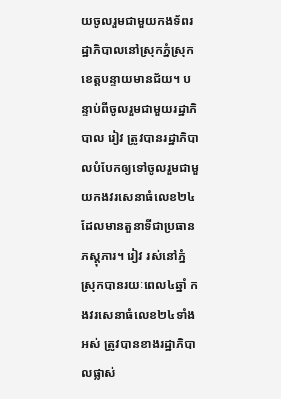យចូលរួមជាមួយកងទ័ពរដ្ឋាភិបាលនៅស្រុកភ្នំស្រុក ខេត្តបន្ទាយមានជ័យ។ បន្ទាប់ពីចូលរួមជាមួយរដ្ឋាភិបាល រៀវ ត្រូវបានរដ្ឋាភិបាលបំបែកឲ្យទៅចូលរួមជាមួយកងវរសេនាធំលេខ២៤ ដែលមានតួនាទីជាប្រធានភស្តុភារ។ រៀវ រស់នៅភ្នំស្រុកបានរយៈពេល៤ឆ្នាំ កងវរសេនាធំលេខ២៤ទាំងអស់ ត្រូវបានខាងរដ្ឋាភិបាលផ្លាស់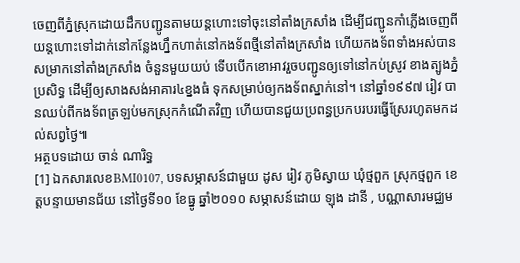ចេញពីភ្នំស្រុកដោយដឹកបញ្ជូនតាមយន្តហោះទៅចុះនៅតាំងក្រសាំង ដើម្បីជញ្ជូនកាំភ្លើងចេញពីយន្តហោះទៅដាក់នៅកន្លែងហ្នឹកហាត់នៅកងទ័ពថ្មីនៅតាំងក្រសាំង ហើយកងទ័ពទាំងអស់បានសម្រាកនៅតាំងក្រសាំង ចំនួនមួយយប់ ទើបបើកខោអាវរួចបញ្ជូនឲ្យទៅនៅកប់ស្រូវ ខាងត្បូងភ្នំប្រសិទ្ធ ដើម្បីឲ្យសាងសង់អាគារ៤ខ្នងធំ ទុកសម្រាប់ឲ្យកងទ័ពស្នាក់នៅ។ នៅឆ្នាំ១៩៩៧ រៀវ បានឈប់ពីកងទ័ពត្រឡប់មកស្រុកកំណើតវិញ ហើយបានជួយប្រពន្ធប្រកបរបរធ្វើស្រែរហូតមកដល់សព្វថ្ងៃ៕
អត្ថបទដោយ ចាន់ ណារិទ្ធ
[1] ឯកសារលេខBMI0107, បទសម្ភាសន៍ជាមួយ ដូស រៀវ ភូមិស្វាយ ឃុំថ្មពួក ស្រុកថ្មពួក ខេត្តបន្ទាយមានជ័យ នៅថ្ងៃទី១០ ខែធ្នូ ឆ្នាំ២០១០ សម្ភាសន៍ដោយ ឡុង ដានី , បណ្ណាសារមជ្ឈម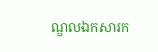ណ្ឌលឯកសារក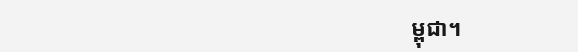ម្ពុជា។